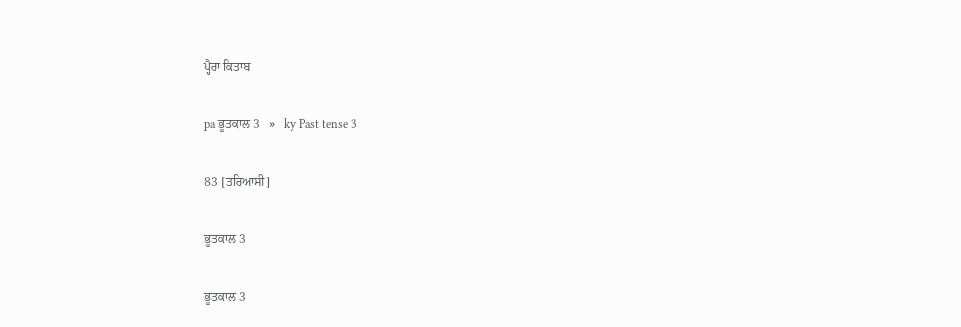ਪ੍ਹੈਰਾ ਕਿਤਾਬ

pa ਭੂਤਕਾਲ 3   »   ky Past tense 3

83 [ਤਰਿਆਸੀ]

ਭੂਤਕਾਲ 3

ਭੂਤਕਾਲ 3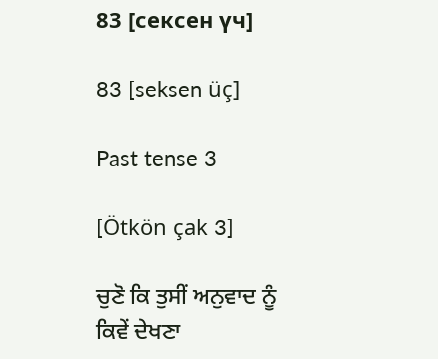83 [сексен үч]

83 [seksen üç]

Past tense 3

[Ötkön çak 3]

ਚੁਣੋ ਕਿ ਤੁਸੀਂ ਅਨੁਵਾਦ ਨੂੰ ਕਿਵੇਂ ਦੇਖਣਾ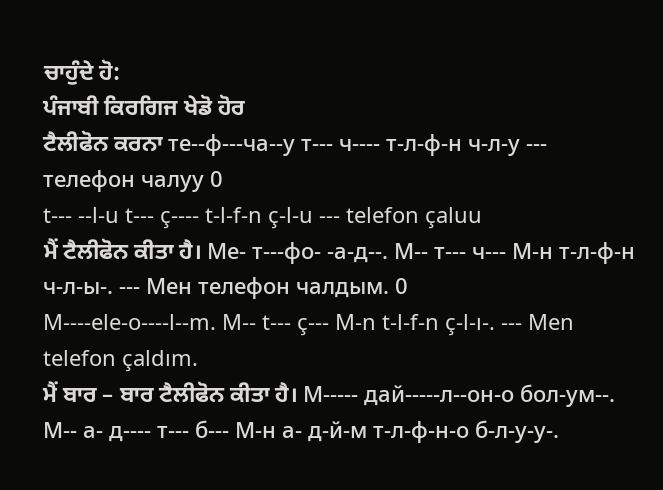ਚਾਹੁੰਦੇ ਹੋ:
ਪੰਜਾਬੀ ਕਿਰਗਿਜ ਖੇਡੋ ਹੋਰ
ਟੈਲੀਫੋਨ ਕਰਨਾ те--ф---ча--у т--- ч---- т-л-ф-н ч-л-у --- телефон чалуу 0
t--- --l-u t--- ç---- t-l-f-n ç-l-u --- telefon çaluu
ਮੈਂ ਟੈਲੀਫੋਨ ਕੀਤਾ ਹੈ। Ме- т---фо- -а-д--. М-- т--- ч--- М-н т-л-ф-н ч-л-ы-. --- Мен телефон чалдым. 0
M----ele-o----l--m. M-- t--- ç--- M-n t-l-f-n ç-l-ı-. --- Men telefon çaldım.
ਮੈਂ ਬਾਰ – ਬਾਰ ਟੈਲੀਫੋਨ ਕੀਤਾ ਹੈ। М----- дай-----л--он-о бол-ум--. М-- а- д---- т--- б--- М-н а- д-й-м т-л-ф-н-о б-л-у-у-.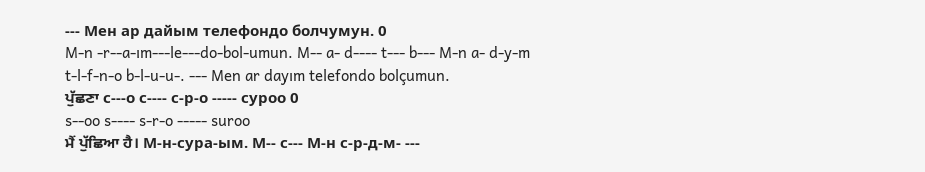--- Мен ар дайым телефондо болчумун. 0
M-n -r--a-ım---le---do-bol-umun. M-- a- d---- t--- b--- M-n a- d-y-m t-l-f-n-o b-l-u-u-. --- Men ar dayım telefondo bolçumun.
ਪੁੱਛਣਾ с---о с---- с-р-о ----- суроо 0
s--oo s---- s-r-o ----- suroo
ਮੈਂ ਪੁੱਛਿਆ ਹੈ। М-н-сура-ым. М-- с--- М-н с-р-д-м- ---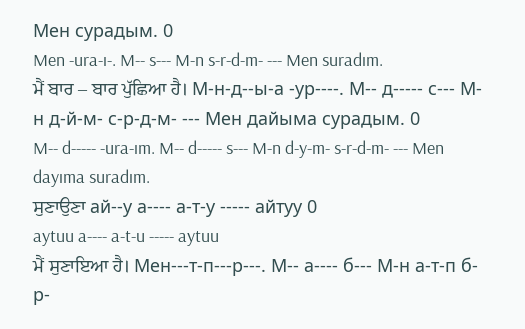Мен сурадым. 0
Men -ura-ı-. M-- s--- M-n s-r-d-m- --- Men suradım.
ਮੈਂ ਬਾਰ – ਬਾਰ ਪੁੱਛਿਆ ਹੈ। М-н-д--ы-а -ур----. М-- д----- с--- М-н д-й-м- с-р-д-м- --- Мен дайыма сурадым. 0
M-- d----- -ura-ım. M-- d----- s--- M-n d-y-m- s-r-d-m- --- Men dayıma suradım.
ਸੁਣਾਉਣਾ ай--у а---- а-т-у ----- айтуу 0
aytuu a---- a-t-u ----- aytuu
ਮੈਂ ਸੁਣਾਇਆ ਹੈ। Мен---т-п---р---. М-- а---- б--- М-н а-т-п б-р-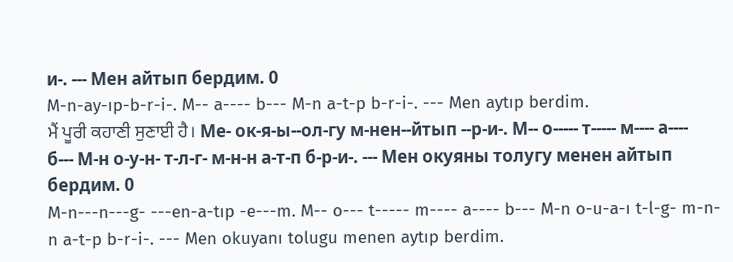и-. --- Мен айтып бердим. 0
M-n-ay-ıp-b-r-i-. M-- a---- b--- M-n a-t-p b-r-i-. --- Men aytıp berdim.
ਮੈਂ ਪੂਰੀ ਕਹਾਣੀ ਸੁਣਾਈ ਹੈ। Ме- ок-я-ы--ол-гу м-нен--йтып --р-и-. М-- о----- т----- м---- а---- б--- М-н о-у-н- т-л-г- м-н-н а-т-п б-р-и-. --- Мен окуяны толугу менен айтып бердим. 0
M-n---n---g- ---en-a-tıp -e---m. M-- o--- t----- m---- a---- b--- M-n o-u-a-ı t-l-g- m-n-n a-t-p b-r-i-. --- Men okuyanı tolugu menen aytıp berdim.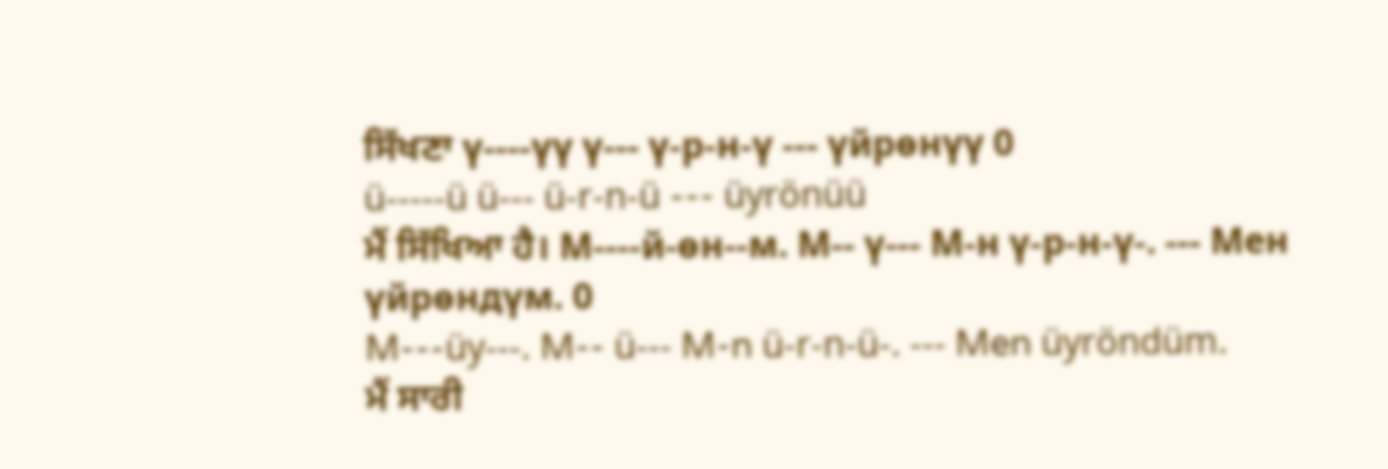ਸਿੱਖਣਾ ү----үү ү--- ү-р-н-ү --- үйрөнүү 0
ü-----ü ü--- ü-r-n-ü --- üyrönüü
ਮੈਂ ਸਿੱਖਿਆ ਹੈ। М----й-өн--м. М-- ү--- М-н ү-р-н-ү-. --- Мен үйрөндүм. 0
M---üy---. M-- ü--- M-n ü-r-n-ü-. --- Men üyröndüm.
ਮੈਂ ਸਾਰੀ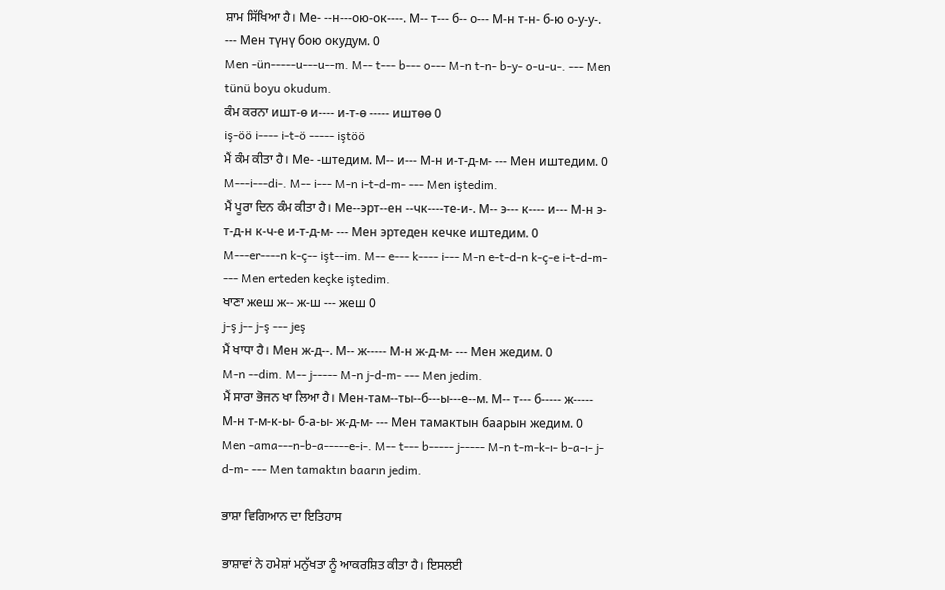ਸ਼ਾਮ ਸਿੱਖਿਆ ਹੈ। Ме- --н---ою-ок----. М-- т--- б-- о--- М-н т-н- б-ю о-у-у-. --- Мен түнү бою окудум. 0
Men -ün-----u---u--m. M-- t--- b--- o--- M-n t-n- b-y- o-u-u-. --- Men tünü boyu okudum.
ਕੰਮ ਕਰਨਾ ишт-ө и---- и-т-ө ----- иштөө 0
iş-öö i---- i-t-ö ----- iştöö
ਮੈਂ ਕੰਮ ਕੀਤਾ ਹੈ। Ме- -штедим. М-- и--- М-н и-т-д-м- --- Мен иштедим. 0
M---i---di-. M-- i--- M-n i-t-d-m- --- Men iştedim.
ਮੈਂ ਪੂਰਾ ਦਿਨ ਕੰਮ ਕੀਤਾ ਹੈ। Ме--эрт--ен --чк----те-и-. М-- э--- к---- и--- М-н э-т-д-н к-ч-е и-т-д-м- --- Мен эртеден кечке иштедим. 0
M---er----n k-ç-- işt--im. M-- e--- k---- i--- M-n e-t-d-n k-ç-e i-t-d-m- --- Men erteden keçke iştedim.
ਖਾਣਾ жеш ж-- ж-ш --- жеш 0
j-ş j-- j-ş --- jeş
ਮੈਂ ਖਾਧਾ ਹੈ। Мен ж-д--. М-- ж----- М-н ж-д-м- --- Мен жедим. 0
M-n --dim. M-- j----- M-n j-d-m- --- Men jedim.
ਮੈਂ ਸਾਰਾ ਭੋਜਨ ਖਾ ਲਿਆ ਹੈ। Мен-там--ты--б---ы---е--м. М-- т--- б----- ж----- М-н т-м-к-ы- б-а-ы- ж-д-м- --- Мен тамактын баарын жедим. 0
Men -ama---n-b-a-----e-i-. M-- t--- b----- j----- M-n t-m-k-ı- b-a-ı- j-d-m- --- Men tamaktın baarın jedim.

ਭਾਸ਼ਾ ਵਿਗਿਆਨ ਦਾ ਇਤਿਹਾਸ

ਭਾਸ਼ਾਵਾਂ ਨੇ ਹਮੇਸ਼ਾਂ ਮਨੁੱਖਤਾ ਨੂੰ ਆਕਰਸ਼ਿਤ ਕੀਤਾ ਹੈ। ਇਸਲਈ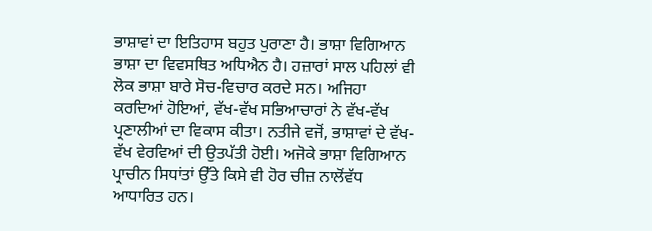ਭਾਸ਼ਾਵਾਂ ਦਾ ਇਤਿਹਾਸ ਬਹੁਤ ਪੁਰਾਣਾ ਹੈ। ਭਾਸ਼ਾ ਵਿਗਿਆਨ ਭਾਸ਼ਾ ਦਾ ਵਿਵਸਥਿਤ ਅਧਿਐਨ ਹੈ। ਹਜ਼ਾਰਾਂ ਸਾਲ ਪਹਿਲਾਂ ਵੀ ਲੋਕ ਭਾਸ਼ਾ ਬਾਰੇ ਸੋਚ-ਵਿਚਾਰ ਕਰਦੇ ਸਨ। ਅਜਿਹਾ ਕਰਦਿਆਂ ਹੋਇਆਂ, ਵੱਖ-ਵੱਖ ਸਭਿਆਚਾਰਾਂ ਨੇ ਵੱਖ-ਵੱਖ ਪ੍ਰਣਾਲੀਆਂ ਦਾ ਵਿਕਾਸ ਕੀਤਾ। ਨਤੀਜੇ ਵਜੋਂ, ਭਾਸ਼ਾਵਾਂ ਦੇ ਵੱਖ-ਵੱਖ ਵੇਰਵਿਆਂ ਦੀ ਉਤਪੱਤੀ ਹੋਈ। ਅਜੋਕੇ ਭਾਸ਼ਾ ਵਿਗਿਆਨ ਪ੍ਰਾਚੀਨ ਸਿਧਾਂਤਾਂ ਉੱਤੇ ਕਿਸੇ ਵੀ ਹੋਰ ਚੀਜ਼ ਨਾਲੋਂਵੱਧ ਆਧਾਰਿਤ ਹਨ।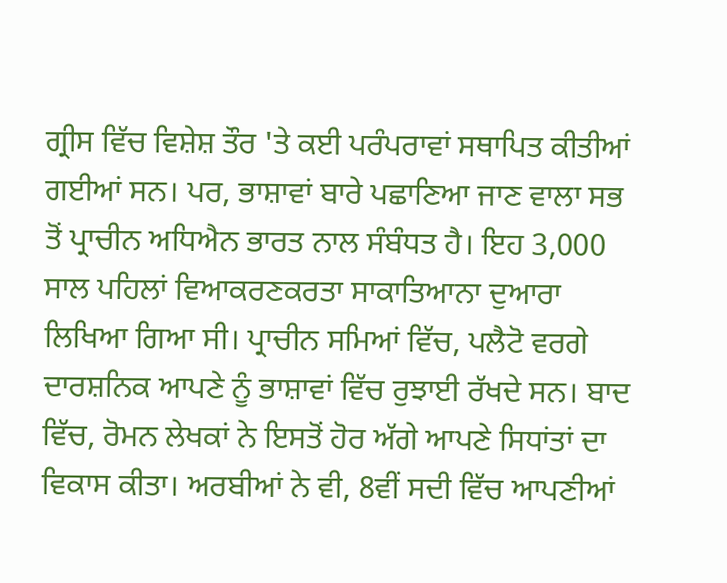ਗ੍ਰੀਸ ਵਿੱਚ ਵਿਸ਼ੇਸ਼ ਤੌਰ 'ਤੇ ਕਈ ਪਰੰਪਰਾਵਾਂ ਸਥਾਪਿਤ ਕੀਤੀਆਂ ਗਈਆਂ ਸਨ। ਪਰ, ਭਾਸ਼ਾਵਾਂ ਬਾਰੇ ਪਛਾਣਿਆ ਜਾਣ ਵਾਲਾ ਸਭ ਤੋਂ ਪ੍ਰਾਚੀਨ ਅਧਿਐਨ ਭਾਰਤ ਨਾਲ ਸੰਬੰਧਤ ਹੈ। ਇਹ 3,000 ਸਾਲ ਪਹਿਲਾਂ ਵਿਆਕਰਣਕਰਤਾ ਸਾਕਾਤਿਆਨਾ ਦੁਆਰਾ ਲਿਖਿਆ ਗਿਆ ਸੀ। ਪ੍ਰਾਚੀਨ ਸਮਿਆਂ ਵਿੱਚ, ਪਲੈਟੋ ਵਰਗੇ ਦਾਰਸ਼ਨਿਕ ਆਪਣੇ ਨੂੰ ਭਾਸ਼ਾਵਾਂ ਵਿੱਚ ਰੁਝਾਈ ਰੱਖਦੇ ਸਨ। ਬਾਦ ਵਿੱਚ, ਰੋਮਨ ਲੇਖਕਾਂ ਨੇ ਇਸਤੋਂ ਹੋਰ ਅੱਗੇ ਆਪਣੇ ਸਿਧਾਂਤਾਂ ਦਾ ਵਿਕਾਸ ਕੀਤਾ। ਅਰਬੀਆਂ ਨੇ ਵੀ, 8ਵੀਂ ਸਦੀ ਵਿੱਚ ਆਪਣੀਆਂ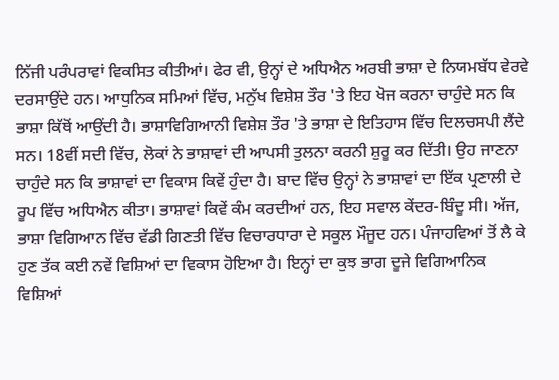ਨਿੱਜੀ ਪਰੰਪਰਾਵਾਂ ਵਿਕਸਿਤ ਕੀਤੀਆਂ। ਫੇਰ ਵੀ, ਉਨ੍ਹਾਂ ਦੇ ਅਧਿਐਨ ਅਰਬੀ ਭਾਸ਼ਾ ਦੇ ਨਿਯਮਬੱਧ ਵੇਰਵੇ ਦਰਸਾਉਂਦੇ ਹਨ। ਆਧੁਨਿਕ ਸਮਿਆਂ ਵਿੱਚ, ਮਨੁੱਖ ਵਿਸ਼ੇਸ਼ ਤੌਰ 'ਤੇ ਇਹ ਖੋਜ ਕਰਨਾ ਚਾਹੁੰਦੇ ਸਨ ਕਿ ਭਾਸ਼ਾ ਕਿੱਥੋਂ ਆਉਂਦੀ ਹੈ। ਭਾਸ਼ਾਵਿਗਿਆਨੀ ਵਿਸ਼ੇਸ਼ ਤੌਰ 'ਤੇ ਭਾਸ਼ਾ ਦੇ ਇਤਿਹਾਸ ਵਿੱਚ ਦਿਲਚਸਪੀ ਲੈਂਦੇ ਸਨ। 18ਵੀਂ ਸਦੀ ਵਿੱਚ, ਲੋਕਾਂ ਨੇ ਭਾਸ਼ਾਵਾਂ ਦੀ ਆਪਸੀ ਤੁਲਨਾ ਕਰਨੀ ਸ਼ੁਰੂ ਕਰ ਦਿੱਤੀ। ਉਹ ਜਾਣਨਾ ਚਾਹੁੰਦੇ ਸਨ ਕਿ ਭਾਸ਼ਾਵਾਂ ਦਾ ਵਿਕਾਸ ਕਿਵੇਂ ਹੁੰਦਾ ਹੈ। ਬਾਦ ਵਿੱਚ ਉਨ੍ਹਾਂ ਨੇ ਭਾਸ਼ਾਵਾਂ ਦਾ ਇੱਕ ਪ੍ਰਣਾਲੀ ਦੇ ਰੂਪ ਵਿੱਚ ਅਧਿਐਨ ਕੀਤਾ। ਭਾਸ਼ਾਵਾਂ ਕਿਵੇਂ ਕੰਮ ਕਰਦੀਆਂ ਹਨ, ਇਹ ਸਵਾਲ ਕੇਂਦਰ-ਬਿੰਦੂ ਸੀ। ਅੱਜ, ਭਾਸ਼ਾ ਵਿਗਿਆਨ ਵਿੱਚ ਵੱਡੀ ਗਿਣਤੀ ਵਿੱਚ ਵਿਚਾਰਧਾਰਾ ਦੇ ਸਕੂਲ ਮੌਜੂਦ ਹਨ। ਪੰਜਾਹਵਿਆਂ ਤੋਂ ਲੈ ਕੇ ਹੁਣ ਤੱਕ ਕਈ ਨਵੇਂ ਵਿਸ਼ਿਆਂ ਦਾ ਵਿਕਾਸ ਹੋਇਆ ਹੈ। ਇਨ੍ਹਾਂ ਦਾ ਕੁਝ ਭਾਗ ਦੂਜੇ ਵਿਗਿਆਨਿਕ ਵਿਸ਼ਿਆਂ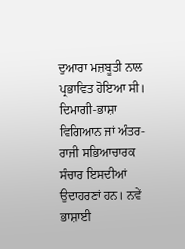ਦੁਆਰਾ ਮਜ਼ਬੂਤੀ ਨਾਲ ਪ੍ਰਭਾਵਿਤ ਹੋਇਆ ਸੀ। ਦਿਮਾਗੀ-ਭਾਸ਼ਾ ਵਿਗਿਆਨ ਜਾਂ ਅੰਤਰ-ਰਾਜੀ ਸਭਿਆਚਾਰਕ ਸੰਚਾਰ ਇਸਦੀਆਂ ਉਦਾਹਰਣਾਂ ਹਨ। ਨਵੇਂ ਭਾਸ਼ਾਈ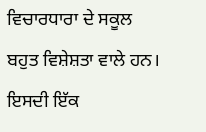ਵਿਚਾਰਧਾਰਾ ਦੇ ਸਕੂਲ ਬਹੁਤ ਵਿਸ਼ੇਸ਼ਤਾ ਵਾਲੇ ਹਨ। ਇਸਦੀ ਇੱਕ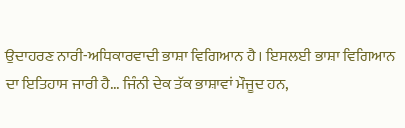ਉਦਾਹਰਣ ਨਾਰੀ-ਅਧਿਕਾਰਵਾਦੀ ਭਾਸ਼ਾ ਵਿਗਿਆਨ ਹੈ। ਇਸਲਈ ਭਾਸ਼ਾ ਵਿਗਿਆਨ ਦਾ ਇਤਿਹਾਸ ਜਾਰੀ ਹੈ... ਜਿੰਨੀ ਦੇਕ ਤੱਕ ਭਾਸ਼ਾਵਾਂ ਮੌਜੂਦ ਹਨ,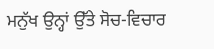ਮਨੁੱਖ ਉਨ੍ਹਾਂ ਉੱਤੇ ਸੋਚ-ਵਿਚਾਰ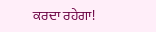ਕਰਦਾ ਰਹੇਗਾ!